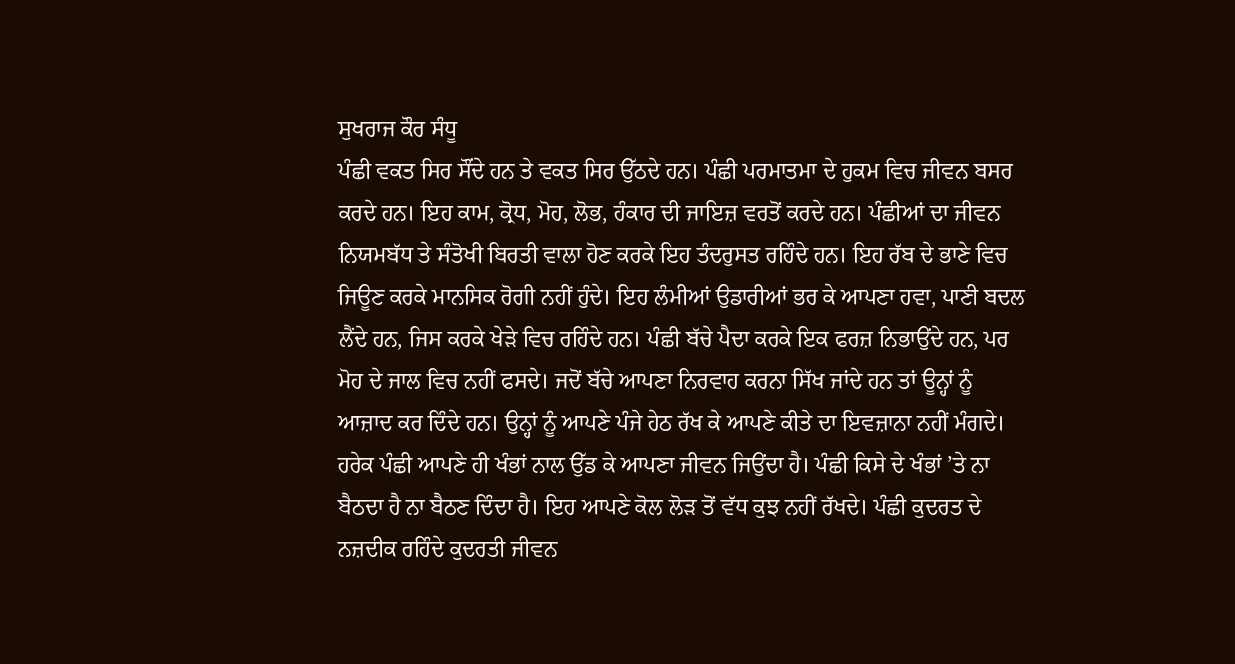ਸੁਖਰਾਜ ਕੌਰ ਸੰਧੂ
ਪੰਛੀ ਵਕਤ ਸਿਰ ਸੌਂਦੇ ਹਨ ਤੇ ਵਕਤ ਸਿਰ ਉੱਠਦੇ ਹਨ। ਪੰਛੀ ਪਰਮਾਤਮਾ ਦੇ ਹੁਕਮ ਵਿਚ ਜੀਵਨ ਬਸਰ ਕਰਦੇ ਹਨ। ਇਹ ਕਾਮ, ਕ੍ਰੋਧ, ਮੋਹ, ਲੋਭ, ਹੰਕਾਰ ਦੀ ਜਾਇਜ਼ ਵਰਤੋਂ ਕਰਦੇ ਹਨ। ਪੰਛੀਆਂ ਦਾ ਜੀਵਨ ਨਿਯਮਬੱਧ ਤੇ ਸੰਤੋਖੀ ਬਿਰਤੀ ਵਾਲਾ ਹੋਣ ਕਰਕੇ ਇਹ ਤੰਦਰੁਸਤ ਰਹਿੰਦੇ ਹਨ। ਇਹ ਰੱਬ ਦੇ ਭਾਣੇ ਵਿਚ ਜਿਊਣ ਕਰਕੇ ਮਾਨਸਿਕ ਰੋਗੀ ਨਹੀਂ ਹੁੰਦੇ। ਇਹ ਲੰਮੀਆਂ ਉਡਾਰੀਆਂ ਭਰ ਕੇ ਆਪਣਾ ਹਵਾ, ਪਾਣੀ ਬਦਲ ਲੈਂਦੇ ਹਨ, ਜਿਸ ਕਰਕੇ ਖੇੜੇ ਵਿਚ ਰਹਿੰਦੇ ਹਨ। ਪੰਛੀ ਬੱਚੇ ਪੈਦਾ ਕਰਕੇ ਇਕ ਫਰਜ਼ ਨਿਭਾਉਂਦੇ ਹਨ, ਪਰ ਮੋਹ ਦੇ ਜਾਲ ਵਿਚ ਨਹੀਂ ਫਸਦੇ। ਜਦੋਂ ਬੱਚੇ ਆਪਣਾ ਨਿਰਵਾਹ ਕਰਨਾ ਸਿੱਖ ਜਾਂਦੇ ਹਨ ਤਾਂ ਊਨ੍ਹਾਂ ਨੂੰ ਆਜ਼ਾਦ ਕਰ ਦਿੰਦੇ ਹਨ। ਉਨ੍ਹਾਂ ਨੂੰ ਆਪਣੇ ਪੰਜੇ ਹੇਠ ਰੱਖ ਕੇ ਆਪਣੇ ਕੀਤੇ ਦਾ ਇਵਜ਼ਾਨਾ ਨਹੀਂ ਮੰਗਦੇ। ਹਰੇਕ ਪੰਛੀ ਆਪਣੇ ਹੀ ਖੰਭਾਂ ਨਾਲ ਉੱਡ ਕੇ ਆਪਣਾ ਜੀਵਨ ਜਿਉਂਦਾ ਹੈ। ਪੰਛੀ ਕਿਸੇ ਦੇ ਖੰਭਾਂ ’ਤੇ ਨਾ ਬੈਠਦਾ ਹੈ ਨਾ ਬੈਠਣ ਦਿੰਦਾ ਹੈ। ਇਹ ਆਪਣੇ ਕੋਲ ਲੋੜ ਤੋਂ ਵੱਧ ਕੁਝ ਨਹੀਂ ਰੱਖਦੇ। ਪੰਛੀ ਕੁਦਰਤ ਦੇ ਨਜ਼ਦੀਕ ਰਹਿੰਦੇ ਕੁਦਰਤੀ ਜੀਵਨ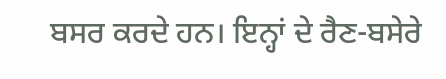ਬਸਰ ਕਰਦੇ ਹਨ। ਇਨ੍ਹਾਂ ਦੇ ਰੈਣ-ਬਸੇਰੇ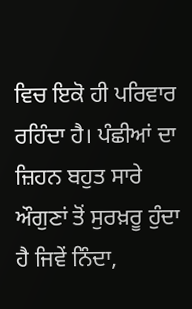ਵਿਚ ਇਕੋ ਹੀ ਪਰਿਵਾਰ ਰਹਿੰਦਾ ਹੈ। ਪੰਛੀਆਂ ਦਾ ਜ਼ਿਹਨ ਬਹੁਤ ਸਾਰੇ ਔਗੁਣਾਂ ਤੋਂ ਸੁਰਖ਼ਰੂ ਹੁੰਦਾ ਹੈ ਜਿਵੇਂ ਨਿੰਦਾ,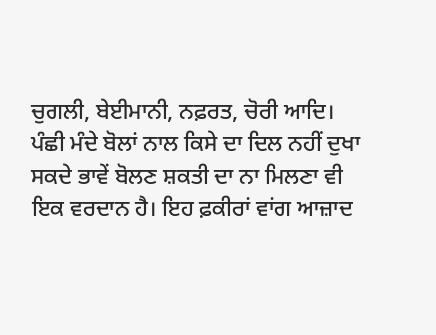ਚੁਗਲੀ, ਬੇਈਮਾਨੀ, ਨਫ਼ਰਤ, ਚੋਰੀ ਆਦਿ।
ਪੰਛੀ ਮੰਦੇ ਬੋਲਾਂ ਨਾਲ ਕਿਸੇ ਦਾ ਦਿਲ ਨਹੀਂ ਦੁਖਾ ਸਕਦੇ ਭਾਵੇਂ ਬੋਲਣ ਸ਼ਕਤੀ ਦਾ ਨਾ ਮਿਲਣਾ ਵੀ ਇਕ ਵਰਦਾਨ ਹੈ। ਇਹ ਫ਼ਕੀਰਾਂ ਵਾਂਗ ਆਜ਼ਾਦ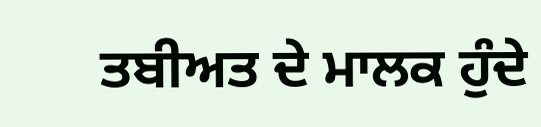ਤਬੀਅਤ ਦੇ ਮਾਲਕ ਹੁੰਦੇ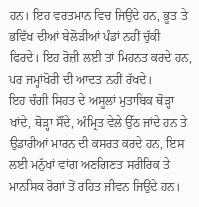ਹਨ। ਇਹ ਵਰਤਮਾਨ ਵਿਚ ਜਿਉਂਦੇ ਹਨ, ਭੂਤ ਤੇ ਭਵਿੱਖ ਦੀਆਂ ਬੇਲੋੜੀਆਂ ਪੰਡਾਂ ਨਹੀਂ ਚੁੱਕੀ ਫਿਰਦੇ। ਇਹ ਰੋਜ਼ੀ ਲਈ ਤਾਂ ਮਿਹਨਤ ਕਰਦੇ ਹਨ, ਪਰ ਜਮ੍ਹਾਂਖੋਰੀ ਦੀ ਆਦਤ ਨਹੀਂ ਰੱਖਦੇ।
ਇਹ ਚੰਗੀ ਸਿਹਤ ਦੇ ਅਸੂਲਾਂ ਮੁਤਾਬਿਕ ਥੋੜ੍ਹਾ ਖਾਂਦੇ, ਥੋੜ੍ਹਾ ਸੌਂਦੇ, ਅੰਮ੍ਰਿਤ ਵੇਲੇ ਉੱਠ ਜਾਂਦੇ ਹਨ ਤੇ ਉਡਾਰੀਆਂ ਮਾਰਨ ਦੀ ਕਸਰਤ ਕਰਦੇ ਹਨ, ਇਸ ਲਈ ਮਨੁੱਖਾਂ ਵਾਂਗ ਅਣਗਿਣਤ ਸਰੀਰਿਕ ਤੇ ਮਾਨਸਿਕ ਰੋਗਾਂ ਤੋਂ ਰਹਿਤ ਜੀਵਨ ਜਿਉਂਦੇ ਹਨ।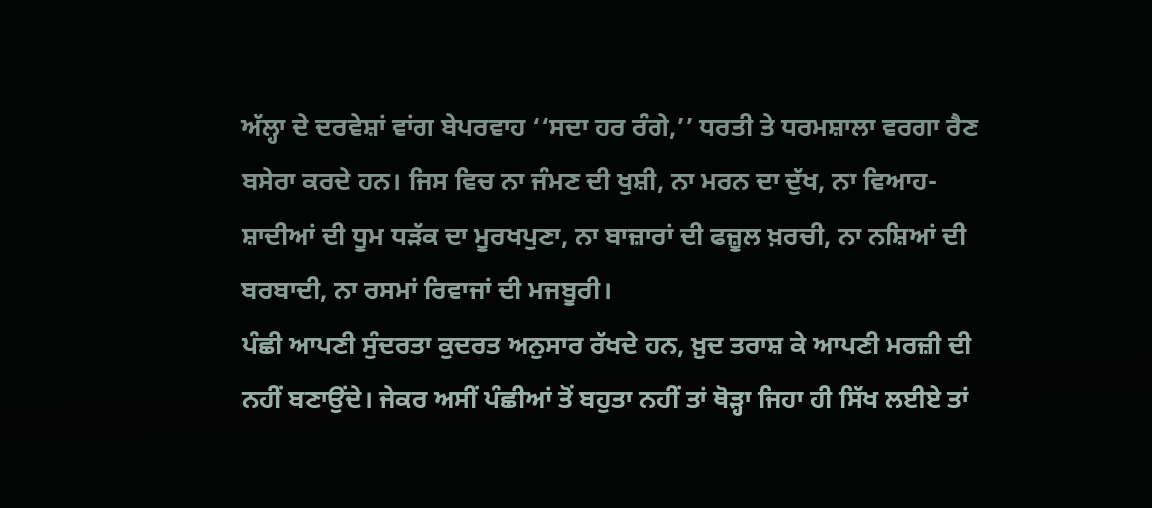ਅੱਲ੍ਹਾ ਦੇ ਦਰਵੇਸ਼ਾਂ ਵਾਂਗ ਬੇਪਰਵਾਹ ‘‘ਸਦਾ ਹਰ ਰੰਗੇ,’’ ਧਰਤੀ ਤੇ ਧਰਮਸ਼ਾਲਾ ਵਰਗਾ ਰੈਣ ਬਸੇਰਾ ਕਰਦੇ ਹਨ। ਜਿਸ ਵਿਚ ਨਾ ਜੰਮਣ ਦੀ ਖੁਸ਼ੀ, ਨਾ ਮਰਨ ਦਾ ਦੁੱਖ, ਨਾ ਵਿਆਹ-ਸ਼ਾਦੀਆਂ ਦੀ ਧੂਮ ਧੜੱਕ ਦਾ ਮੂਰਖਪੁਣਾ, ਨਾ ਬਾਜ਼ਾਰਾਂ ਦੀ ਫਜ਼ੂਲ ਖ਼ਰਚੀ, ਨਾ ਨਸ਼ਿਆਂ ਦੀ ਬਰਬਾਦੀ, ਨਾ ਰਸਮਾਂ ਰਿਵਾਜਾਂ ਦੀ ਮਜਬੂਰੀ।
ਪੰਛੀ ਆਪਣੀ ਸੁੰਦਰਤਾ ਕੁਦਰਤ ਅਨੁਸਾਰ ਰੱਖਦੇ ਹਨ, ਖ਼ੁਦ ਤਰਾਸ਼ ਕੇ ਆਪਣੀ ਮਰਜ਼ੀ ਦੀ ਨਹੀਂ ਬਣਾਉਂਦੇ। ਜੇਕਰ ਅਸੀਂ ਪੰਛੀਆਂ ਤੋਂ ਬਹੁਤਾ ਨਹੀਂ ਤਾਂ ਥੋੜ੍ਹਾ ਜਿਹਾ ਹੀ ਸਿੱਖ ਲਈਏ ਤਾਂ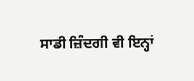ਸਾਡੀ ਜ਼ਿੰਦਗੀ ਵੀ ਇਨ੍ਹਾਂ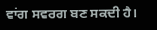ਵਾਂਗ ਸਵਰਗ ਬਣ ਸਕਦੀ ਹੈ।